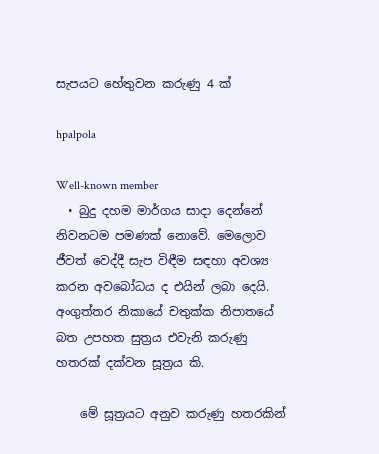සැපයට හේතුවන කරුණු 4 ක්

hpalpola

Well-known member
  • බුදු දහම මාර්ගය සාදා දෙන්නේ නිවනටම පමණක් නොවේ. මෙලොව ජීවත් වෙද්දී සැප විඳීම සඳහා අවශ්‍ය කරන අවබෝධය ද එයින් ලබා දෙයි. අංගුත්තර නිකායේ චතුක්ක නිපාතයේ බත උපහත සුත්‍රය එවැනි කරුණු හතරක් දක්වන සූත්‍රය කි.

    මේ සූත්‍රයට අනුව කරුණු හතරකින්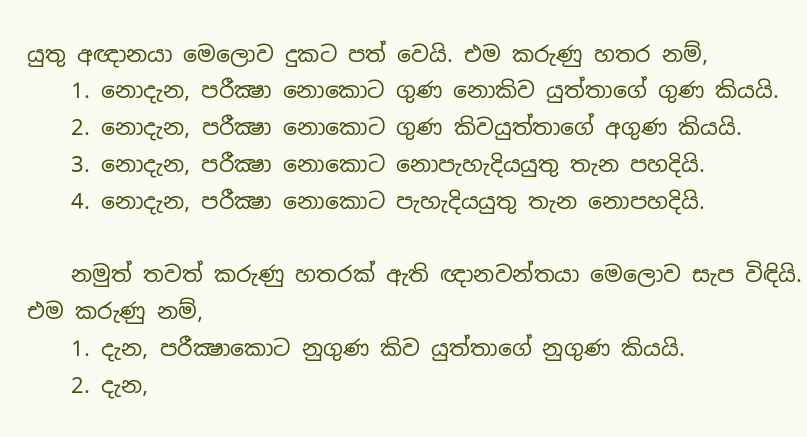යුතු අඥානයා මෙලොව දුකට පත් වෙයි. එම කරුණු හතර නම්,
    1. නොදැන, පරීක්‍ෂා නොකොට ගුණ නොකිව යුත්තාගේ ගුණ කියයි.
    2. නොදැන, පරීක්‍ෂා නොකොට ගුණ කිවයුත්තාගේ අගුණ කියයි.
    3. නොදැන, පරීක්‍ෂා නොකොට නොපැහැදියයුතු තැන පහදියි.
    4. නොදැන, පරීක්‍ෂා නොකොට පැහැදියයුතු තැන නොපහදියි.

    නමුත් තවත් කරුණු හතරක් ඇති ඥානවන්තයා මෙලොව සැප විඳියි. එම කරුණු නම්,
    1. දැන, පරීක්‍ෂාකොට නුගුණ කිව යුත්තාගේ නුගුණ කියයි.
    2. දැන,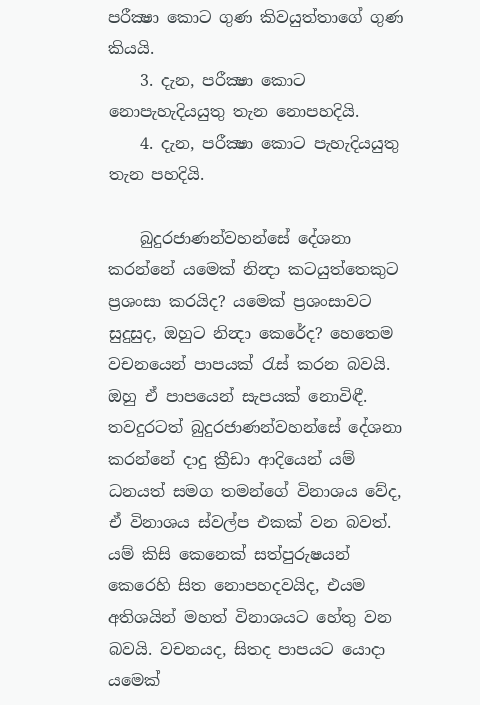පරීක්‍ෂා කොට ගුණ කිවයුත්තාගේ ගුණ කියයි.
    3. දැන, පරීක්‍ෂා කොට නොපැහැදියයුතු තැන නොපහදියි.
    4. දැන, පරීක්‍ෂා කොට පැහැදියයුතු තැන පහදියි.

    බුදුරජාණන්වහන්සේ දේශනා කරන්නේ යමෙක් නින්‍දා කටයුත්තෙකුට ප්‍රශංසා කරයිද? යමෙක් ප්‍රශංසාවට සුදුසුද, ඔහුට නින්‍දා කෙරේද? හෙතෙම වචනයෙන් පාපයක් රැස් කරන බවයි. ඔහු ඒ පාපයෙන් සැපයක් නොවිඳී. තවදුරටත් බුදුරජාණන්වහන්සේ දේශනා කරන්නේ දාදු ක්‍රීඩා ආදියෙන් යම් ධනයත් සමග තමන්ගේ විනාශය වේද, ඒ විනාශය ස්වල්ප එකක් වන බවත්. යම් කිසි කෙනෙක් සත්පුරුෂයන් කෙරෙහි සිත නොපහදවයිද, එයම අතිශයින් මහත් විනාශයට හේතු වන බවයි. වචනයද, සිතද පාපයට යොදා යමෙක්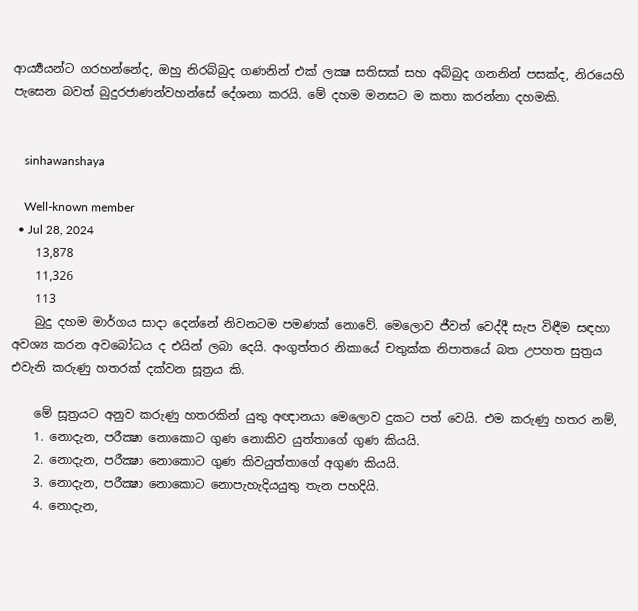ආර්‍ය්‍යයන්ට ගරහන්නේද, ඔහු නිරබ්බුද ගණනින් එක් ලක්‍ෂ සතිසක් සහ අබ්බුද ගනනින් පසක්ද, නිරයෙහි පැසෙන බවත් බුදුරජාණන්වහන්සේ දේශනා කරයි. මේ දහම මනසට ම කතා කරන්නා දහමකි.


    sinhawanshaya

    Well-known member
  • Jul 28, 2024
    13,878
    11,326
    113
    බුදු දහම මාර්ගය සාදා දෙන්නේ නිවනටම පමණක් නොවේ. මෙලොව ජීවත් වෙද්දී සැප විඳීම සඳහා අවශ්‍ය කරන අවබෝධය ද එයින් ලබා දෙයි. අංගුත්තර නිකායේ චතුක්ක නිපාතයේ බත උපහත සුත්‍රය එවැනි කරුණු හතරක් දක්වන සූත්‍රය කි.

    මේ සූත්‍රයට අනුව කරුණු හතරකින් යුතු අඥානයා මෙලොව දුකට පත් වෙයි. එම කරුණු හතර නම්,
    1. නොදැන, පරීක්‍ෂා නොකොට ගුණ නොකිව යුත්තාගේ ගුණ කියයි.
    2. නොදැන, පරීක්‍ෂා නොකොට ගුණ කිවයුත්තාගේ අගුණ කියයි.
    3. නොදැන, පරීක්‍ෂා නොකොට නොපැහැදියයුතු තැන පහදියි.
    4. නොදැන,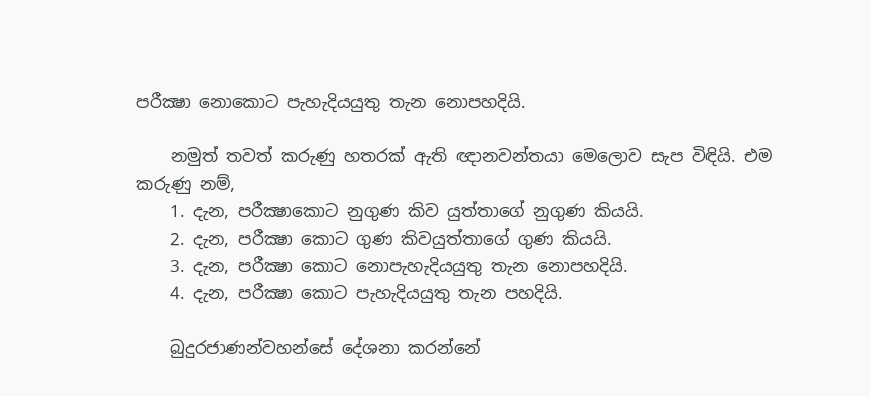පරීක්‍ෂා නොකොට පැහැදියයුතු තැන නොපහදියි.

    නමුත් තවත් කරුණු හතරක් ඇති ඥානවන්තයා මෙලොව සැප විඳියි. එම කරුණු නම්,
    1. දැන, පරීක්‍ෂාකොට නුගුණ කිව යුත්තාගේ නුගුණ කියයි.
    2. දැන, පරීක්‍ෂා කොට ගුණ කිවයුත්තාගේ ගුණ කියයි.
    3. දැන, පරීක්‍ෂා කොට නොපැහැදියයුතු තැන නොපහදියි.
    4. දැන, පරීක්‍ෂා කොට පැහැදියයුතු තැන පහදියි.

    බුදුරජාණන්වහන්සේ දේශනා කරන්නේ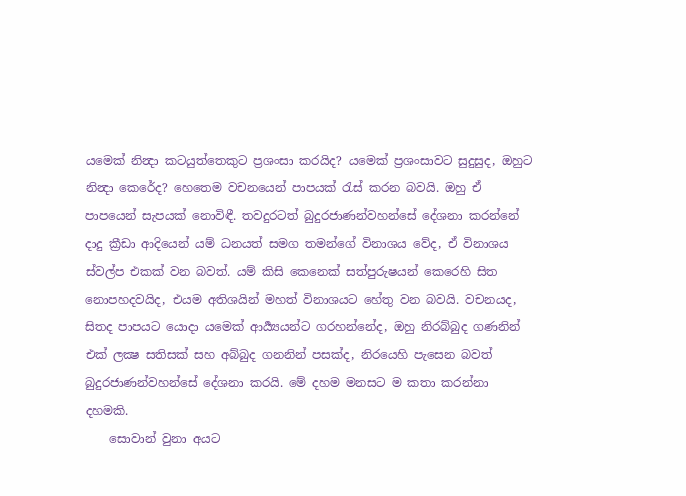යමෙක් නින්‍දා කටයුත්තෙකුට ප්‍රශංසා කරයිද? යමෙක් ප්‍රශංසාවට සුදුසුද, ඔහුට නින්‍දා කෙරේද? හෙතෙම වචනයෙන් පාපයක් රැස් කරන බවයි. ඔහු ඒ පාපයෙන් සැපයක් නොවිඳී. තවදුරටත් බුදුරජාණන්වහන්සේ දේශනා කරන්නේ දාදු ක්‍රීඩා ආදියෙන් යම් ධනයත් සමග තමන්ගේ විනාශය වේද, ඒ විනාශය ස්වල්ප එකක් වන බවත්. යම් කිසි කෙනෙක් සත්පුරුෂයන් කෙරෙහි සිත නොපහදවයිද, එයම අතිශයින් මහත් විනාශයට හේතු වන බවයි. වචනයද, සිතද පාපයට යොදා යමෙක් ආර්‍ය්‍යයන්ට ගරහන්නේද, ඔහු නිරබ්බුද ගණනින් එක් ලක්‍ෂ සතිසක් සහ අබ්බුද ගනනින් පසක්ද, නිරයෙහි පැසෙන බවත් බුදුරජාණන්වහන්සේ දේශනා කරයි. මේ දහම මනසට ම කතා කරන්නා දහමකි.
    සොවාන් වුනා අයට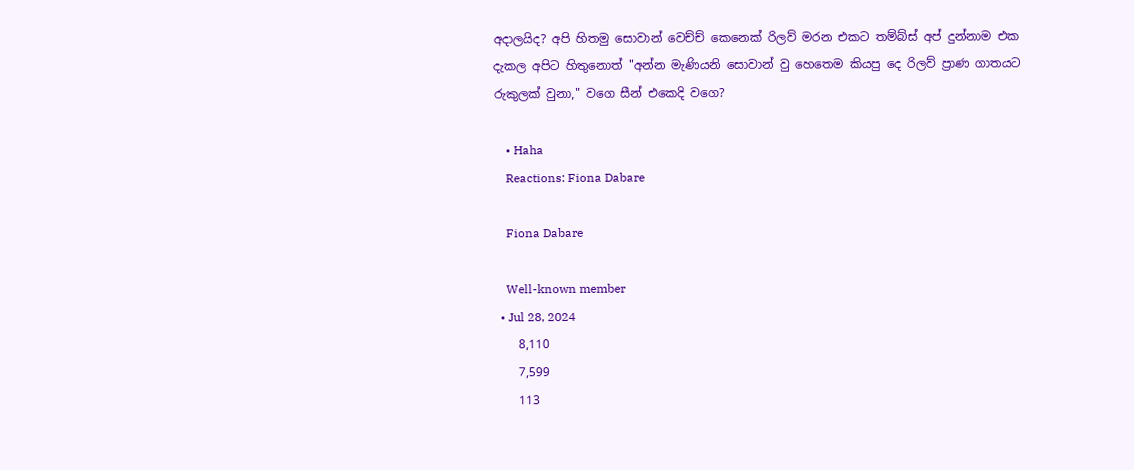අදාලයිද? අපි හිතමු සොවාන් වෙච්ච් කෙනෙක් රිලව් මරන එකට තම්බ්ස් අප් දුන්නාම එක දැකල අපිට හිතුනොත් "අන්න මැණියනි සොවාන් වු හෙතෙම කියපු දෙ රිලව් ප්‍රාණ ගාතයට රුකුලක් වුනා," වගෙ සීන් එකෙදි වගෙ?

    • Haha
    Reactions: Fiona Dabare

    Fiona Dabare

    Well-known member
  • Jul 28, 2024
    8,110
    7,599
    113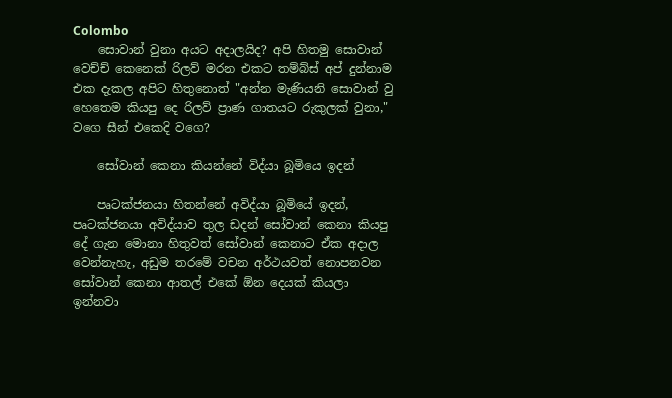Colombo
    සොවාන් වුනා අයට අදාලයිද? අපි හිතමු සොවාන් වෙච්ච් කෙනෙක් රිලව් මරන එකට තම්බ්ස් අප් දුන්නාම එක දැකල අපිට හිතුනොත් "අන්න මැණියනි සොවාන් වු හෙතෙම කියපු දෙ රිලව් ප්‍රාණ ගාතයට රුකුලක් වුනා," වගෙ සීන් එකෙදි වගෙ?

    සෝවාන් කෙනා කියන්නේ විද්යා බූමියෙ ඉදන්

    පෘටක්ජනයා හිතන්නේ අවිද්යා බූමියේ ඉදන්, පෘටක්ජනයා අවිද්යාව තුල ඩදන් සෝවාන් කෙනා කියපු දේ ගැන මොනා හිතුවත් සෝවාන් කෙනාට ඒක අදාල වෙන්නැහැ, අඩුම තරමේ වචන අර්ථයවත් නොපනවන සෝවාන් කෙනා ආතල් එකේ ඕන දෙයක් කියලා ඉන්නවා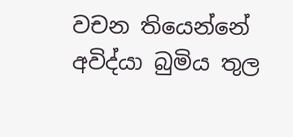වචන තියෙන්නේ අවිද්යා බුමිය තුල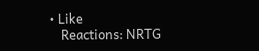• Like
    Reactions: NRTG